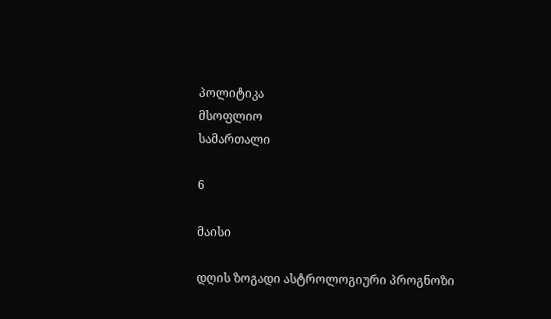პოლიტიკა
მსოფლიო
სამართალი

6

მაისი

დღის ზოგადი ასტროლოგიური პროგნოზი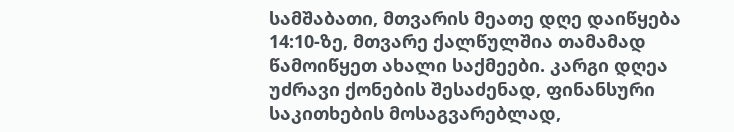სამშაბათი, მთვარის მეათე დღე დაიწყება 14:10-ზე, მთვარე ქალწულშია თამამად წამოიწყეთ ახალი საქმეები. კარგი დღეა უძრავი ქონების შესაძენად, ფინანსური საკითხების მოსაგვარებლად,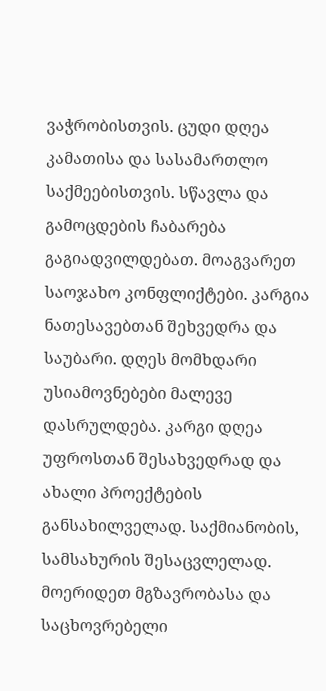ვაჭრობისთვის. ცუდი დღეა კამათისა და სასამართლო საქმეებისთვის. სწავლა და გამოცდების ჩაბარება გაგიადვილდებათ. მოაგვარეთ საოჯახო კონფლიქტები. კარგია ნათესავებთან შეხვედრა და საუბარი. დღეს მომხდარი უსიამოვნებები მალევე დასრულდება. კარგი დღეა უფროსთან შესახვედრად და ახალი პროექტების განსახილველად. საქმიანობის, სამსახურის შესაცვლელად. მოერიდეთ მგზავრობასა და საცხოვრებელი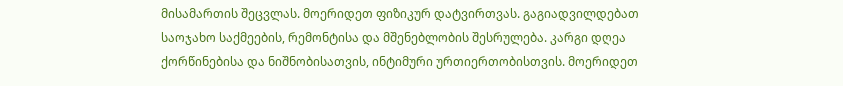მისამართის შეცვლას. მოერიდეთ ფიზიკურ დატვირთვას. გაგიადვილდებათ საოჯახო საქმეების, რემონტისა და მშენებლობის შესრულება. კარგი დღეა ქორწინებისა და ნიშნობისათვის, ინტიმური ურთიერთობისთვის. მოერიდეთ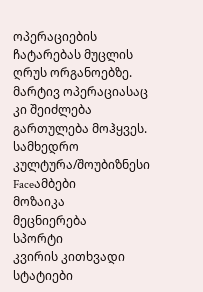ოპერაციების ჩატარებას მუცლის ღრუს ორგანოებზე. მარტივ ოპერაციასაც კი შეიძლება გართულება მოჰყვეს.
სამხედრო
კულტურა/შოუბიზნესი
Faceამბები
მოზაიკა
მეცნიერება
სპორტი
კვირის კითხვადი სტატიები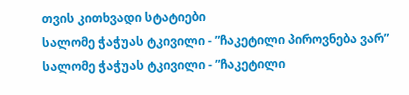თვის კითხვადი სტატიები
სალომე ჭაჭუას ტკივილი - ”ჩაკეტილი პიროვნება ვარ”
სალომე ჭაჭუას ტკივილი - ”ჩაკეტილი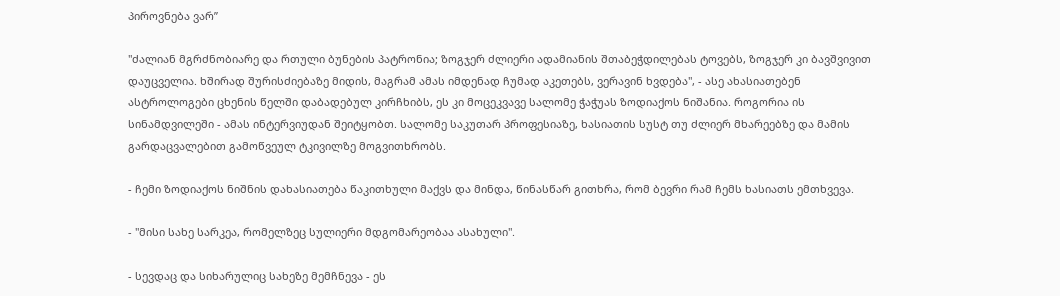პიროვნება ვარ”

"ძალიან მგრძნობიარე და რთული ბუნების პატრონია; ზოგჯერ ძლიერი ადამიანის შთაბეჭდილებას ტოვებს, ზოგჯერ კი ბავშვივით დაუცველია. ხშირად შურისძიებაზე მიდის, მაგრამ ამას იმდენად ჩუმად აკეთებს, ვერავინ ხვდება", - ასე ახასიათებენ ასტროლოგები ცხენის წელში დაბადებულ კირჩხიბს, ეს კი მოცეკვავე სალომე ჭაჭუას ზოდიაქოს ნიშანია. როგორია ის სინამდვილეში - ამას ინტერვიუდან შეიტყობთ. სალომე საკუთარ პროფესიაზე, ხასიათის სუსტ თუ ძლიერ მხარეებზე და მამის გარდაცვალებით გამოწვეულ ტკივილზე მოგვითხრობს.

- ჩემი ზოდიაქოს ნიშნის დახასიათება წაკითხული მაქვს და მინდა, წინასწარ გითხრა, რომ ბევრი რამ ჩემს ხასიათს ემთხვევა.

- "მისი სახე სარკეა, რომელზეც სულიერი მდგომარეობაა ასახული".

- სევდაც და სიხარულიც სახეზე მემჩნევა - ეს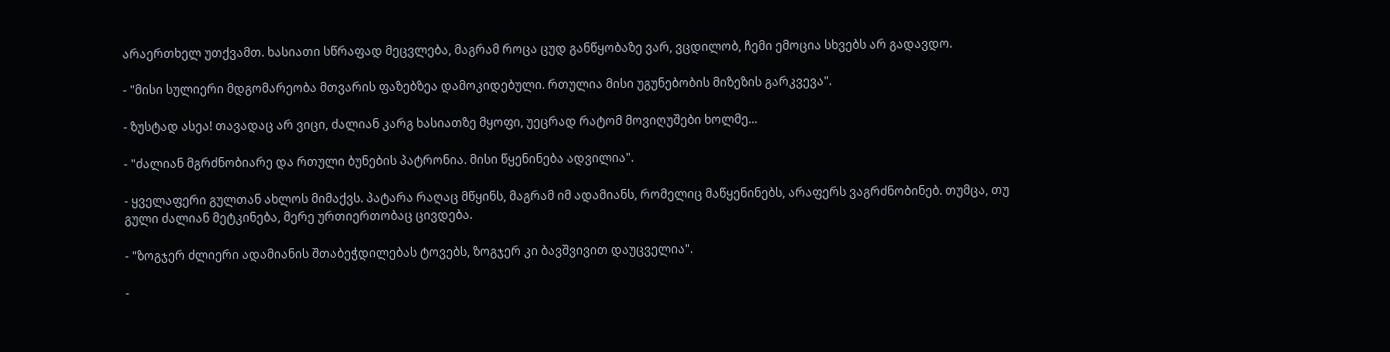არაერთხელ უთქვამთ. ხასიათი სწრაფად მეცვლება, მაგრამ როცა ცუდ განწყობაზე ვარ, ვცდილობ, ჩემი ემოცია სხვებს არ გადავდო.

- "მისი სულიერი მდგომარეობა მთვარის ფაზებზეა დამოკიდებული. რთულია მისი უგუნებობის მიზეზის გარკვევა".

- ზუსტად ასეა! თავადაც არ ვიცი, ძალიან კარგ ხასიათზე მყოფი, უეცრად რატომ მოვიღუშები ხოლმე...

- "ძალიან მგრძნობიარე და რთული ბუნების პატრონია. მისი წყენინება ადვილია".

- ყველაფერი გულთან ახლოს მიმაქვს. პატარა რაღაც მწყინს, მაგრამ იმ ადამიანს, რომელიც მაწყენინებს, არაფერს ვაგრძნობინებ. თუმცა, თუ გული ძალიან მეტკინება, მერე ურთიერთობაც ცივდება.

- "ზოგჯერ ძლიერი ადამიანის შთაბეჭდილებას ტოვებს, ზოგჯერ კი ბავშვივით დაუცველია".

-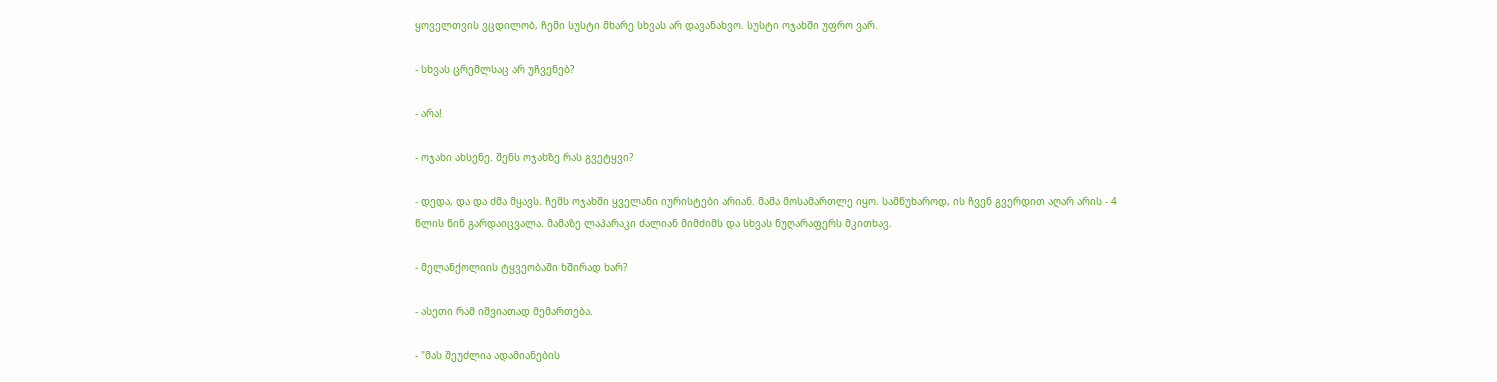ყოველთვის ვცდილობ, ჩემი სუსტი მხარე სხვას არ დავანახვო. სუსტი ოჯახში უფრო ვარ.

- სხვას ცრემლსაც არ უჩვენებ?

- არა!

- ოჯახი ახსენე. შენს ოჯახზე რას გვეტყვი?

- დედა, და და ძმა მყავს. ჩემს ოჯახში ყველანი იურისტები არიან. მამა მოსამართლე იყო. სამწუხაროდ, ის ჩვენ გვერდით აღარ არის - 4 წლის წინ გარდაიცვალა. მამაზე ლაპარაკი ძალიან მიმძიმს და სხვას ნუღარაფერს მკითხავ.

- მელანქოლიის ტყვეობაში ხშირად ხარ?

- ასეთი რამ იშვიათად მემართება.

- "მას შეუძლია ადამიანების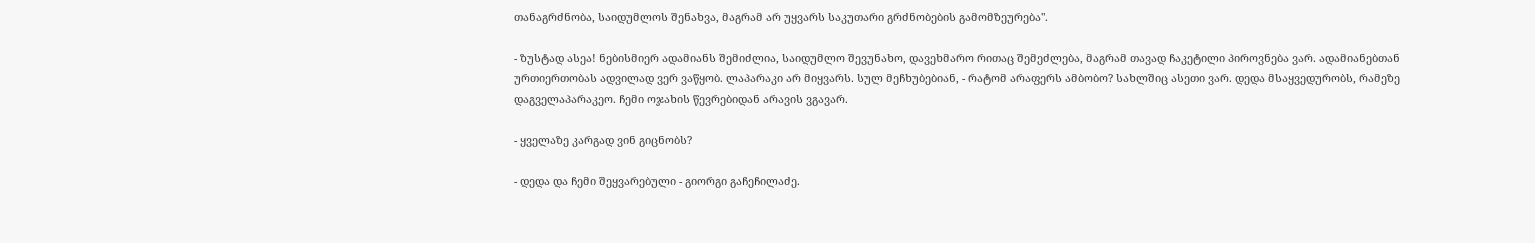თანაგრძნობა, საიდუმლოს შენახვა, მაგრამ არ უყვარს საკუთარი გრძნობების გამომზეურება".

- ზუსტად ასეა! ნებისმიერ ადამიანს შემიძლია, საიდუმლო შევუნახო, დავეხმარო რითაც შემეძლება, მაგრამ თავად ჩაკეტილი პიროვნება ვარ. ადამიანებთან ურთიერთობას ადვილად ვერ ვაწყობ. ლაპარაკი არ მიყვარს. სულ მეჩხუბებიან, - რატომ არაფერს ამბობო? სახლშიც ასეთი ვარ. დედა მსაყვედურობს, რამეზე დაგველაპარაკეო. ჩემი ოჯახის წევრებიდან არავის ვგავარ.

- ყველაზე კარგად ვინ გიცნობს?

- დედა და ჩემი შეყვარებული - გიორგი გაჩეჩილაძე.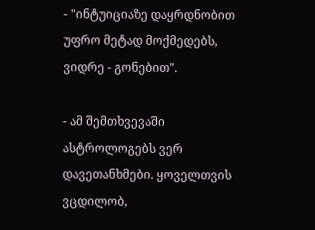- "ინტუიციაზე დაყრდნობით უფრო მეტად მოქმედებს, ვიდრე - გონებით".

- ამ შემთხვევაში ასტროლოგებს ვერ დავეთანხმები. ყოველთვის ვცდილობ,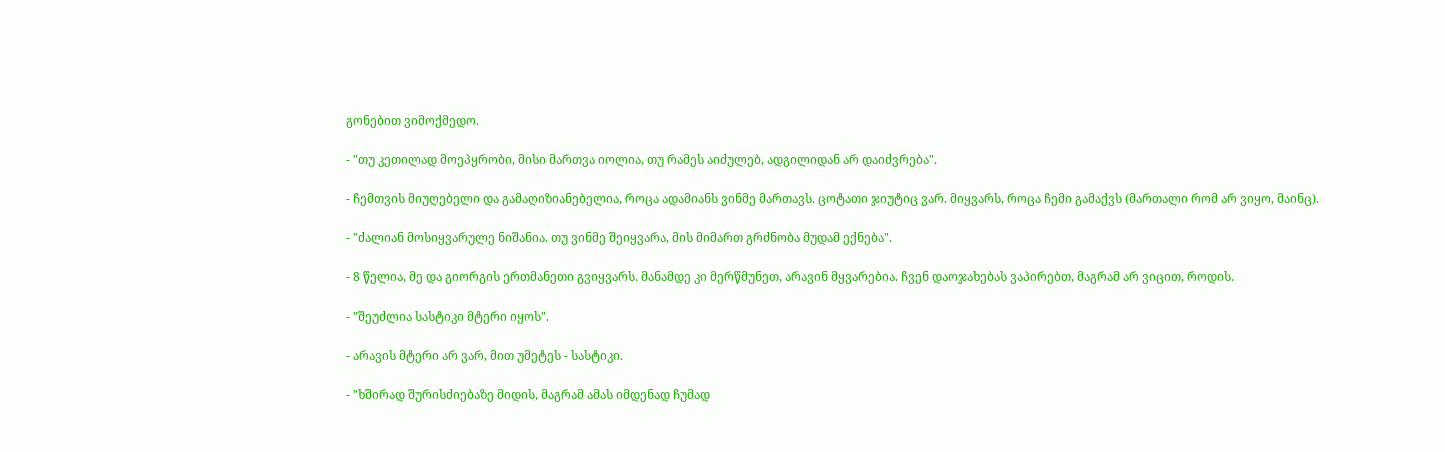გონებით ვიმოქმედო.

- "თუ კეთილად მოეპყრობი, მისი მართვა იოლია, თუ რამეს აიძულებ, ადგილიდან არ დაიძვრება".

- ჩემთვის მიუღებელი და გამაღიზიანებელია, როცა ადამიანს ვინმე მართავს. ცოტათი ჯიუტიც ვარ. მიყვარს, როცა ჩემი გამაქვს (მართალი რომ არ ვიყო, მაინც).

- "ძალიან მოსიყვარულე ნიშანია. თუ ვინმე შეიყვარა, მის მიმართ გრძნობა მუდამ ექნება".

- 8 წელია, მე და გიორგის ერთმანეთი გვიყვარს. მანამდე კი მერწმუნეთ, არავინ მყვარებია. ჩვენ დაოჯახებას ვაპირებთ, მაგრამ არ ვიცით, როდის.

- "შეუძლია სასტიკი მტერი იყოს".

- არავის მტერი არ ვარ, მით უმეტეს - სასტიკი.

- "ხშირად შურისძიებაზე მიდის, მაგრამ ამას იმდენად ჩუმად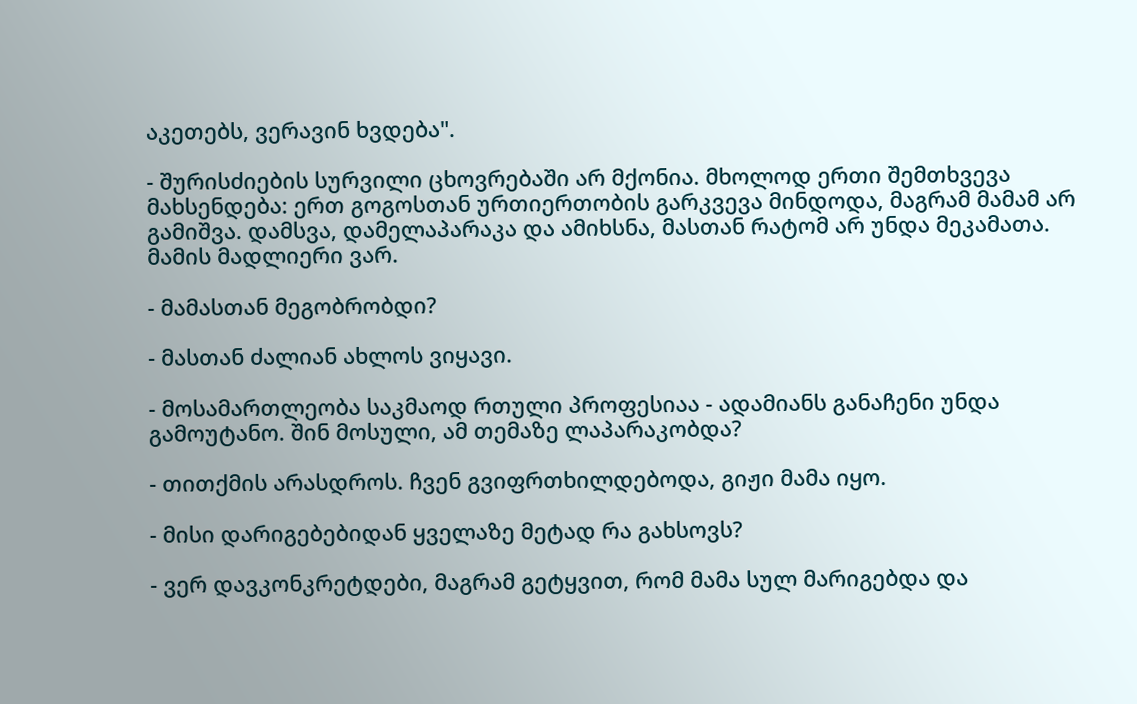აკეთებს, ვერავინ ხვდება".

- შურისძიების სურვილი ცხოვრებაში არ მქონია. მხოლოდ ერთი შემთხვევა მახსენდება: ერთ გოგოსთან ურთიერთობის გარკვევა მინდოდა, მაგრამ მამამ არ გამიშვა. დამსვა, დამელაპარაკა და ამიხსნა, მასთან რატომ არ უნდა მეკამათა. მამის მადლიერი ვარ.

- მამასთან მეგობრობდი?

- მასთან ძალიან ახლოს ვიყავი.

- მოსამართლეობა საკმაოდ რთული პროფესიაა - ადამიანს განაჩენი უნდა გამოუტანო. შინ მოსული, ამ თემაზე ლაპარაკობდა?

- თითქმის არასდროს. ჩვენ გვიფრთხილდებოდა, გიჟი მამა იყო.

- მისი დარიგებებიდან ყველაზე მეტად რა გახსოვს?

- ვერ დავკონკრეტდები, მაგრამ გეტყვით, რომ მამა სულ მარიგებდა და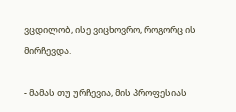ვცდილობ, ისე ვიცხოვრო, როგორც ის მირჩევდა.

- მამას თუ ურჩევია, მის პროფესიას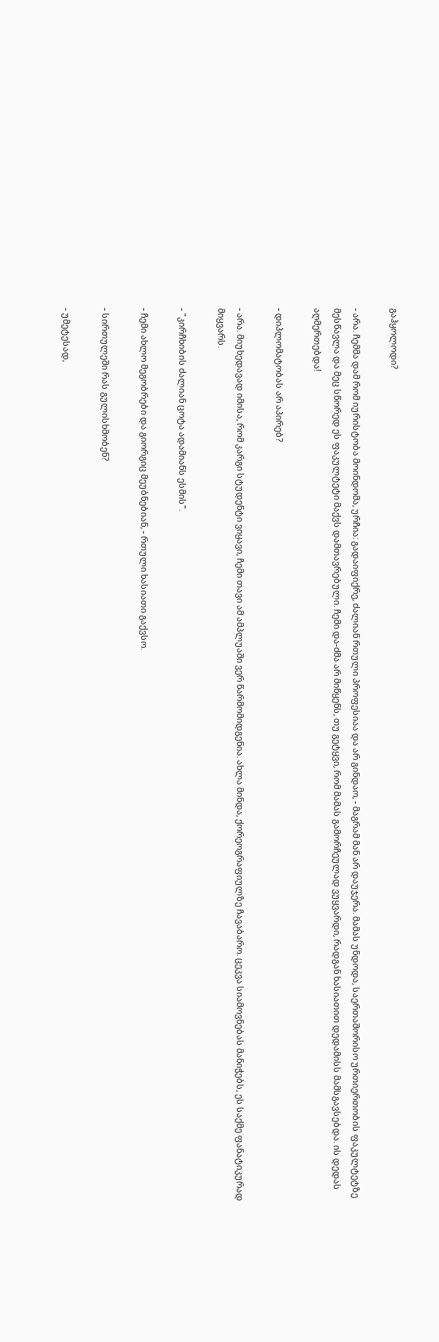გაჰყოლოდი?

- არა. ჩემმა დამ რომ იურისტობა მოინდომა, ურჩია: გადაიფიქრე, ძალიან რთული პროფესიაა და არ გინდაო, - მაგრამ მან არ დაუჯერა. მამას უნდოდა, საერთაშორისო ურთიერთობის ფაკულტეტზე მესწავლა და მეც სწორედ ეს ფაკულტეტი მაქვს დამთავრებული. ჩემი და-ძმა არ მიწყენს, თუ გეტყვი, რომ მამას გამორჩეულად ვუყვარდი, რადგან ხასიათით დედამისს მამსგავსებდა. ის დედას აღმერთებდა!

- დიპლომატობას არ აპირებ?

- არა. მიუხედავად იმისა, რომ კარგი სტუდენტი ვიყავი, ჩემი თავი ამ ამპლუაში ვერ წარმომიდგენია. ახლა მინდა, ქორეოგრაფიულზე ჩავაბარო. ცეკვა სიამოვნებას მანიჭებს, ეს საქმე ფანატიკურად მიყვარს.

- "კირჩხიბის ძალიან ცოტა ადამიანს ესმის".

- ჩემი ახლო მეგობრები და გიორგიც მეუბნებიან, - რთული ხასიათი გაქვსო.

- სირთულეში რას გულისხმობენ?

- უმეტესად,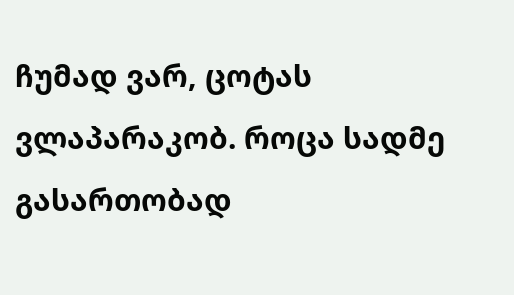ჩუმად ვარ, ცოტას ვლაპარაკობ. როცა სადმე გასართობად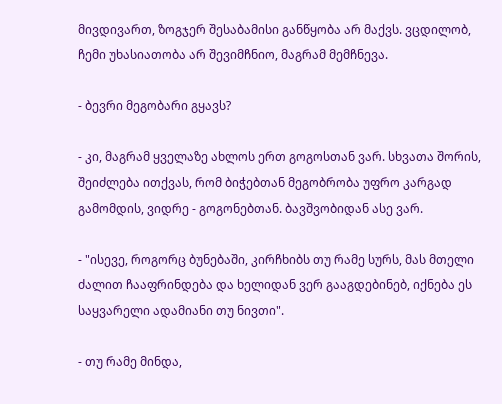მივდივართ, ზოგჯერ შესაბამისი განწყობა არ მაქვს. ვცდილობ, ჩემი უხასიათობა არ შევიმჩნიო, მაგრამ მემჩნევა.

- ბევრი მეგობარი გყავს?

- კი, მაგრამ ყველაზე ახლოს ერთ გოგოსთან ვარ. სხვათა შორის, შეიძლება ითქვას, რომ ბიჭებთან მეგობრობა უფრო კარგად გამომდის, ვიდრე - გოგონებთან. ბავშვობიდან ასე ვარ.

- "ისევე, როგორც ბუნებაში, კირჩხიბს თუ რამე სურს, მას მთელი ძალით ჩააფრინდება და ხელიდან ვერ გააგდებინებ, იქნება ეს საყვარელი ადამიანი თუ ნივთი".

- თუ რამე მინდა,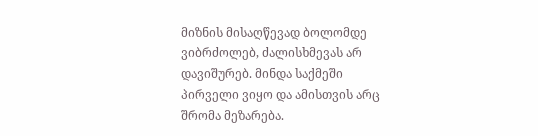მიზნის მისაღწევად ბოლომდე ვიბრძოლებ, ძალისხმევას არ დავიშურებ. მინდა საქმეში პირველი ვიყო და ამისთვის არც შრომა მეზარება.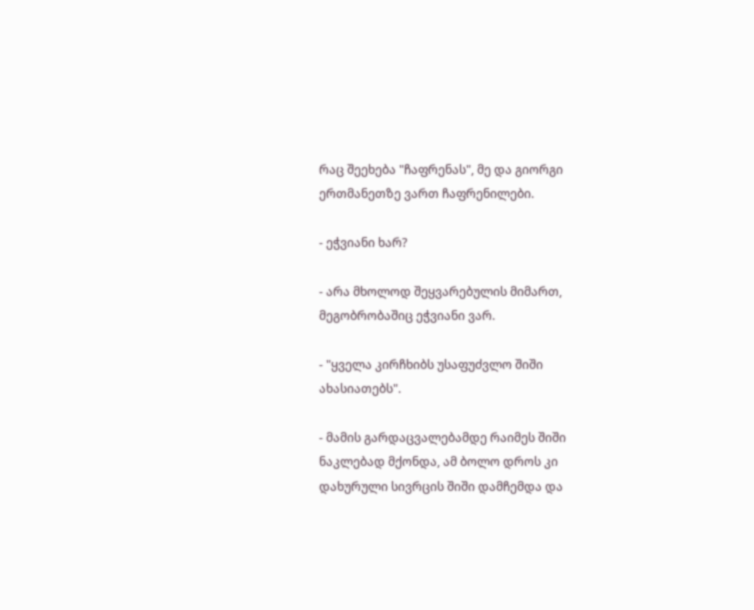რაც შეეხება "ჩაფრენას", მე და გიორგი ერთმანეთზე ვართ ჩაფრენილები.

- ეჭვიანი ხარ?

- არა მხოლოდ შეყვარებულის მიმართ, მეგობრობაშიც ეჭვიანი ვარ.

- "ყველა კირჩხიბს უსაფუძვლო შიში ახასიათებს".

- მამის გარდაცვალებამდე რაიმეს შიში ნაკლებად მქონდა, ამ ბოლო დროს კი დახურული სივრცის შიში დამჩემდა და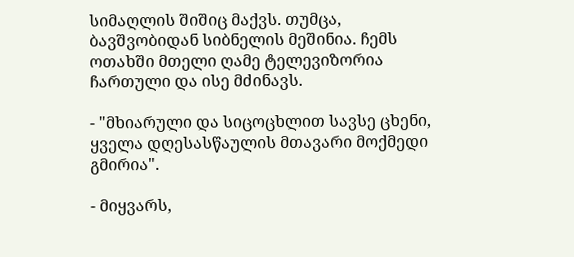სიმაღლის შიშიც მაქვს. თუმცა, ბავშვობიდან სიბნელის მეშინია. ჩემს ოთახში მთელი ღამე ტელევიზორია ჩართული და ისე მძინავს.

- "მხიარული და სიცოცხლით სავსე ცხენი, ყველა დღესასწაულის მთავარი მოქმედი გმირია".

- მიყვარს,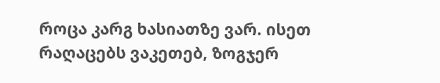როცა კარგ ხასიათზე ვარ. ისეთ რაღაცებს ვაკეთებ, ზოგჯერ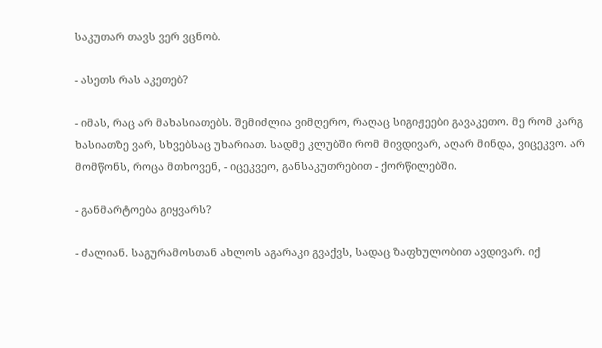საკუთარ თავს ვერ ვცნობ.

- ასეთს რას აკეთებ?

- იმას, რაც არ მახასიათებს. შემიძლია ვიმღერო, რაღაც სიგიჟეები გავაკეთო. მე რომ კარგ ხასიათზე ვარ, სხვებსაც უხარიათ. სადმე კლუბში რომ მივდივარ, აღარ მინდა, ვიცეკვო. არ მომწონს, როცა მთხოვენ, - იცეკვეო, განსაკუთრებით - ქორწილებში.

- განმარტოება გიყვარს?

- ძალიან. საგურამოსთან ახლოს აგარაკი გვაქვს, სადაც ზაფხულობით ავდივარ. იქ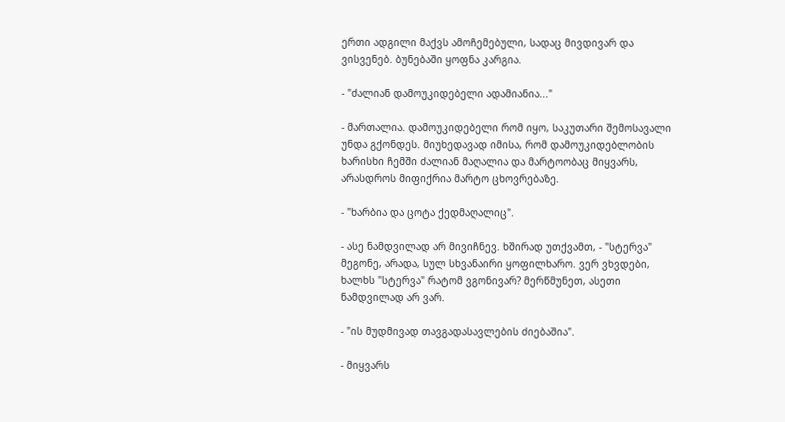ერთი ადგილი მაქვს ამოჩემებული, სადაც მივდივარ და ვისვენებ. ბუნებაში ყოფნა კარგია.

- "ძალიან დამოუკიდებელი ადამიანია..."

- მართალია. დამოუკიდებელი რომ იყო, საკუთარი შემოსავალი უნდა გქონდეს. მიუხედავად იმისა, რომ დამოუკიდებლობის ხარისხი ჩემში ძალიან მაღალია და მარტოობაც მიყვარს, არასდროს მიფიქრია მარტო ცხოვრებაზე.

- "ხარბია და ცოტა ქედმაღალიც".

- ასე ნამდვილად არ მივიჩნევ. ხშირად უთქვამთ, - "სტერვა" მეგონე, არადა, სულ სხვანაირი ყოფილხარო. ვერ ვხვდები, ხალხს "სტერვა" რატომ ვგონივარ? მერწმუნეთ, ასეთი ნამდვილად არ ვარ.

- "ის მუდმივად თავგადასავლების ძიებაშია".

- მიყვარს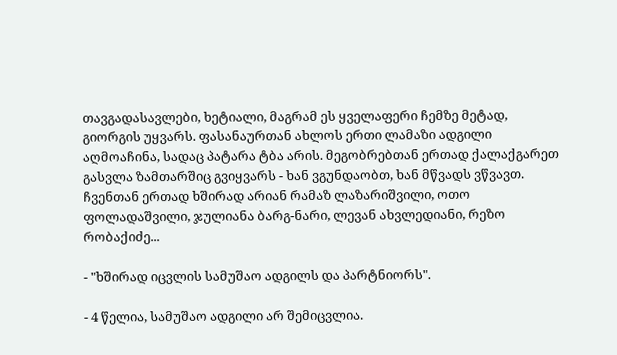თავგადასავლები, ხეტიალი, მაგრამ ეს ყველაფერი ჩემზე მეტად, გიორგის უყვარს. ფასანაურთან ახლოს ერთი ლამაზი ადგილი აღმოაჩინა, სადაც პატარა ტბა არის. მეგობრებთან ერთად ქალაქგარეთ გასვლა ზამთარშიც გვიყვარს - ხან ვგუნდაობთ, ხან მწვადს ვწვავთ. ჩვენთან ერთად ხშირად არიან რამაზ ლაზარიშვილი, ოთო ფოლადაშვილი, ჯულიანა ბარგ-ნარი, ლევან ახვლედიანი, რეზო რობაქიძე...

- "ხშირად იცვლის სამუშაო ადგილს და პარტნიორს".

- 4 წელია, სამუშაო ადგილი არ შემიცვლია.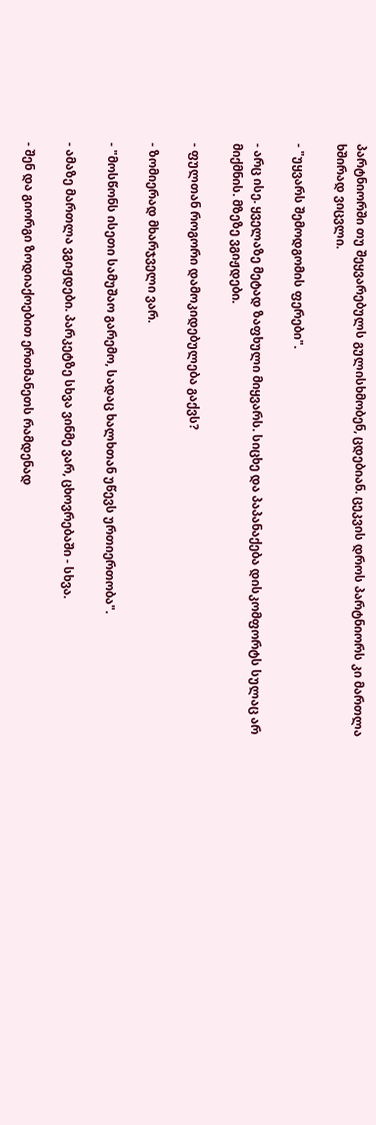პარტნიორში თუ შეყვარებულს გულისხმობენ, ცდებიან. ცეკვის დროს პარტნიორს კი მართლა ხშირად ვიცვლი.

- "უყვარს შემოდგომის ფერები".

- არც ისე. ყველაზე მეტად ზაფხული მიყვარს. სიცხე და პაპანაქება დისკომფორტს სულაც არ მიქმნის. მზეზე ვგიჟდები.

- ფულთან როგორი დამოკიდებულება გაქვს?

- ზომიერად მხარჯველი ვარ.

- "მოსწონს ისეთი სამუშაო გარემო, სადაც ხალხთან უწევს ურთიერთობა".

- ამაზე მართლა ვგიჟდები. პარკეტზე სხვა ვინმე ვარ, ცხოვრებაში - სხვა.

- შენ და გიორგი ზოდიაქოებით ერთმანეთს რამდენად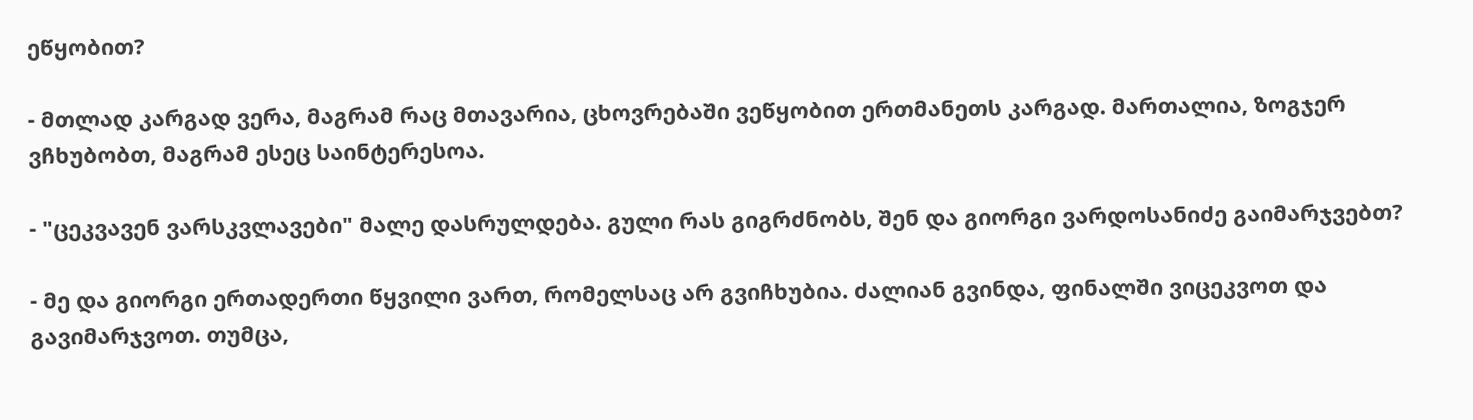ეწყობით?

- მთლად კარგად ვერა, მაგრამ რაც მთავარია, ცხოვრებაში ვეწყობით ერთმანეთს კარგად. მართალია, ზოგჯერ ვჩხუბობთ, მაგრამ ესეც საინტერესოა.

- "ცეკვავენ ვარსკვლავები" მალე დასრულდება. გული რას გიგრძნობს, შენ და გიორგი ვარდოსანიძე გაიმარჯვებთ?

- მე და გიორგი ერთადერთი წყვილი ვართ, რომელსაც არ გვიჩხუბია. ძალიან გვინდა, ფინალში ვიცეკვოთ და გავიმარჯვოთ. თუმცა,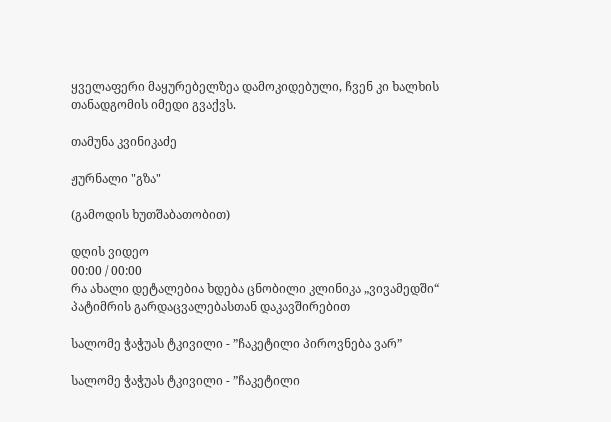ყველაფერი მაყურებელზეა დამოკიდებული, ჩვენ კი ხალხის თანადგომის იმედი გვაქვს.

თამუნა კვინიკაძე

ჟურნალი "გზა"

(გამოდის ხუთშაბათობით)

დღის ვიდეო
00:00 / 00:00
რა ახალი დეტალებია ხდება ცნობილი კლინიკა „ვივამედში“ პატიმრის გარდაცვალებასთან დაკავშირებით

სალომე ჭაჭუას ტკივილი - ”ჩაკეტილი პიროვნება ვარ”

სალომე ჭაჭუას ტკივილი - ”ჩაკეტილი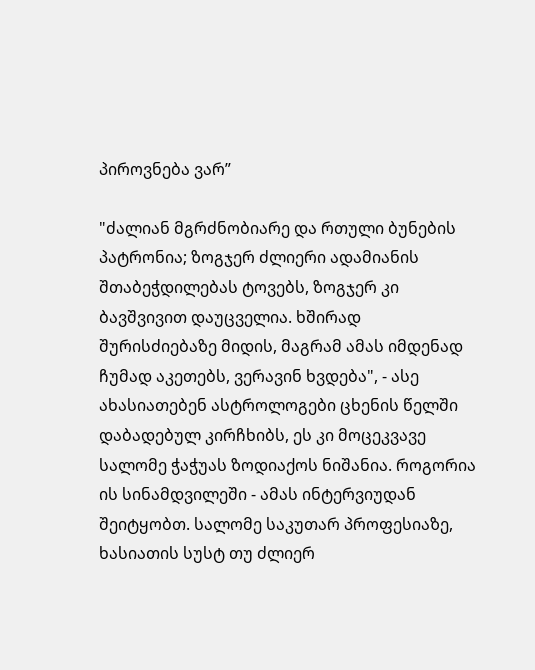პიროვნება ვარ”

"ძალიან მგრძნობიარე და რთული ბუნების პატრონია; ზოგჯერ ძლიერი ადამიანის შთაბეჭდილებას ტოვებს, ზოგჯერ კი ბავშვივით დაუცველია. ხშირად შურისძიებაზე მიდის, მაგრამ ამას იმდენად ჩუმად აკეთებს, ვერავინ ხვდება", - ასე ახასიათებენ ასტროლოგები ცხენის წელში დაბადებულ კირჩხიბს, ეს კი მოცეკვავე სალომე ჭაჭუას ზოდიაქოს ნიშანია. როგორია ის სინამდვილეში - ამას ინტერვიუდან შეიტყობთ. სალომე საკუთარ პროფესიაზე, ხასიათის სუსტ თუ ძლიერ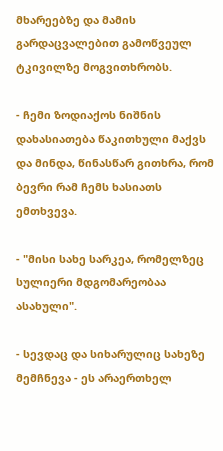მხარეებზე და მამის გარდაცვალებით გამოწვეულ ტკივილზე მოგვითხრობს.

- ჩემი ზოდიაქოს ნიშნის დახასიათება წაკითხული მაქვს და მინდა, წინასწარ გითხრა, რომ ბევრი რამ ჩემს ხასიათს ემთხვევა.

- "მისი სახე სარკეა, რომელზეც სულიერი მდგომარეობაა ასახული".

- სევდაც და სიხარულიც სახეზე მემჩნევა - ეს არაერთხელ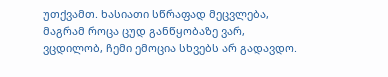უთქვამთ. ხასიათი სწრაფად მეცვლება, მაგრამ როცა ცუდ განწყობაზე ვარ, ვცდილობ, ჩემი ემოცია სხვებს არ გადავდო.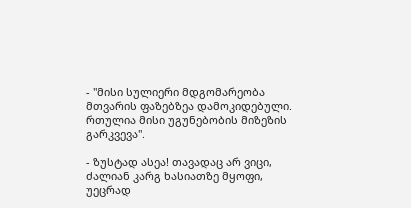- "მისი სულიერი მდგომარეობა მთვარის ფაზებზეა დამოკიდებული. რთულია მისი უგუნებობის მიზეზის გარკვევა".

- ზუსტად ასეა! თავადაც არ ვიცი, ძალიან კარგ ხასიათზე მყოფი, უეცრად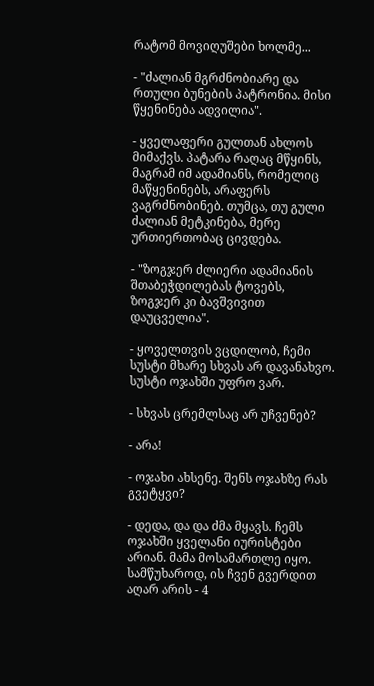რატომ მოვიღუშები ხოლმე...

- "ძალიან მგრძნობიარე და რთული ბუნების პატრონია. მისი წყენინება ადვილია".

- ყველაფერი გულთან ახლოს მიმაქვს. პატარა რაღაც მწყინს, მაგრამ იმ ადამიანს, რომელიც მაწყენინებს, არაფერს ვაგრძნობინებ. თუმცა, თუ გული ძალიან მეტკინება, მერე ურთიერთობაც ცივდება.

- "ზოგჯერ ძლიერი ადამიანის შთაბეჭდილებას ტოვებს, ზოგჯერ კი ბავშვივით დაუცველია".

- ყოველთვის ვცდილობ, ჩემი სუსტი მხარე სხვას არ დავანახვო. სუსტი ოჯახში უფრო ვარ.

- სხვას ცრემლსაც არ უჩვენებ?

- არა!

- ოჯახი ახსენე. შენს ოჯახზე რას გვეტყვი?

- დედა, და და ძმა მყავს. ჩემს ოჯახში ყველანი იურისტები არიან. მამა მოსამართლე იყო. სამწუხაროდ, ის ჩვენ გვერდით აღარ არის - 4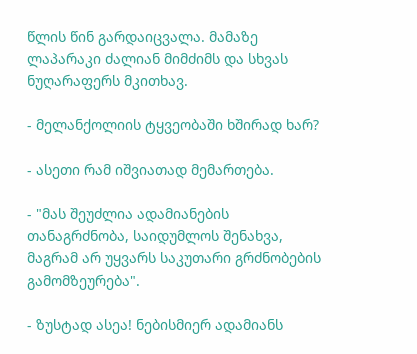წლის წინ გარდაიცვალა. მამაზე ლაპარაკი ძალიან მიმძიმს და სხვას ნუღარაფერს მკითხავ.

- მელანქოლიის ტყვეობაში ხშირად ხარ?

- ასეთი რამ იშვიათად მემართება.

- "მას შეუძლია ადამიანების თანაგრძნობა, საიდუმლოს შენახვა, მაგრამ არ უყვარს საკუთარი გრძნობების გამომზეურება".

- ზუსტად ასეა! ნებისმიერ ადამიანს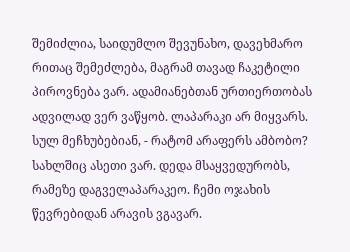შემიძლია, საიდუმლო შევუნახო, დავეხმარო რითაც შემეძლება, მაგრამ თავად ჩაკეტილი პიროვნება ვარ. ადამიანებთან ურთიერთობას ადვილად ვერ ვაწყობ. ლაპარაკი არ მიყვარს. სულ მეჩხუბებიან, - რატომ არაფერს ამბობო? სახლშიც ასეთი ვარ. დედა მსაყვედურობს, რამეზე დაგველაპარაკეო. ჩემი ოჯახის წევრებიდან არავის ვგავარ.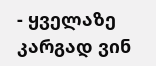- ყველაზე კარგად ვინ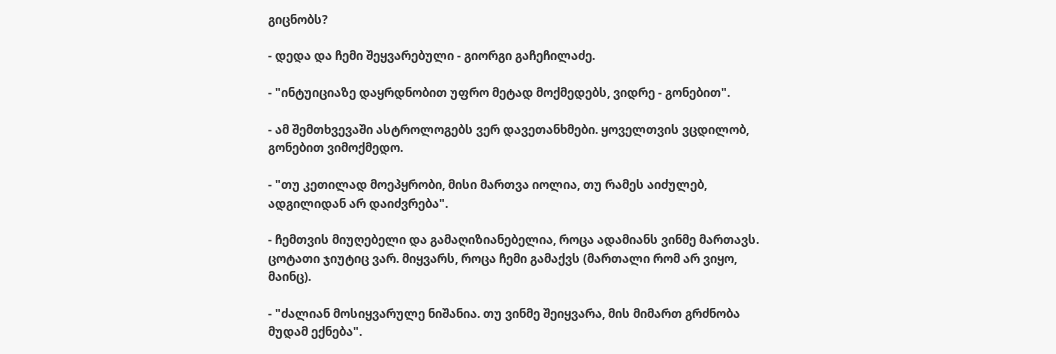გიცნობს?

- დედა და ჩემი შეყვარებული - გიორგი გაჩეჩილაძე.

- "ინტუიციაზე დაყრდნობით უფრო მეტად მოქმედებს, ვიდრე - გონებით".

- ამ შემთხვევაში ასტროლოგებს ვერ დავეთანხმები. ყოველთვის ვცდილობ, გონებით ვიმოქმედო.

- "თუ კეთილად მოეპყრობი, მისი მართვა იოლია, თუ რამეს აიძულებ, ადგილიდან არ დაიძვრება".

- ჩემთვის მიუღებელი და გამაღიზიანებელია, როცა ადამიანს ვინმე მართავს. ცოტათი ჯიუტიც ვარ. მიყვარს, როცა ჩემი გამაქვს (მართალი რომ არ ვიყო, მაინც).

- "ძალიან მოსიყვარულე ნიშანია. თუ ვინმე შეიყვარა, მის მიმართ გრძნობა მუდამ ექნება".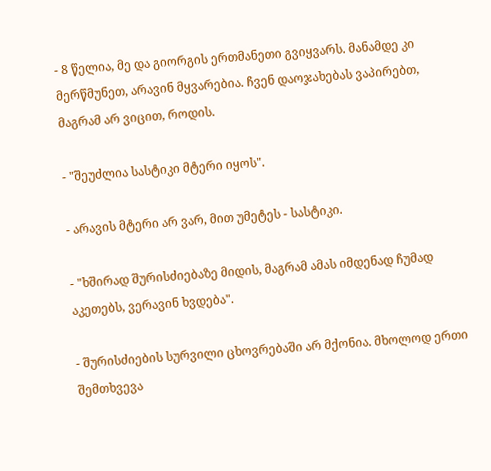- 8 წელია, მე და გიორგის ერთმანეთი გვიყვარს. მანამდე კი მერწმუნეთ, არავინ მყვარებია. ჩვენ დაოჯახებას ვაპირებთ, მაგრამ არ ვიცით, როდის.

- "შეუძლია სასტიკი მტერი იყოს".

- არავის მტერი არ ვარ, მით უმეტეს - სასტიკი.

- "ხშირად შურისძიებაზე მიდის, მაგრამ ამას იმდენად ჩუმად აკეთებს, ვერავინ ხვდება".

- შურისძიების სურვილი ცხოვრებაში არ მქონია. მხოლოდ ერთი შემთხვევა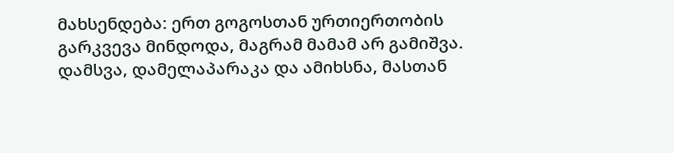მახსენდება: ერთ გოგოსთან ურთიერთობის გარკვევა მინდოდა, მაგრამ მამამ არ გამიშვა. დამსვა, დამელაპარაკა და ამიხსნა, მასთან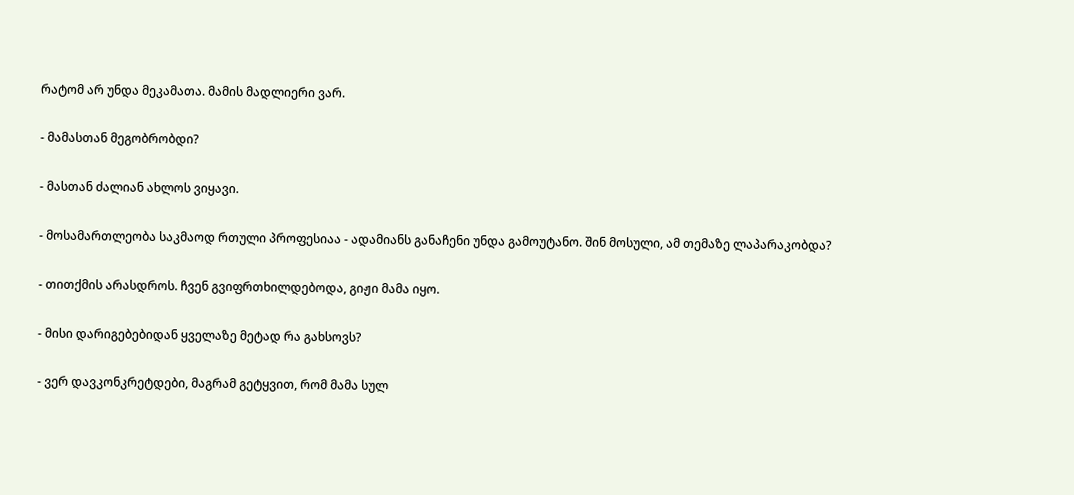რატომ არ უნდა მეკამათა. მამის მადლიერი ვარ.

- მამასთან მეგობრობდი?

- მასთან ძალიან ახლოს ვიყავი.

- მოსამართლეობა საკმაოდ რთული პროფესიაა - ადამიანს განაჩენი უნდა გამოუტანო. შინ მოსული, ამ თემაზე ლაპარაკობდა?

- თითქმის არასდროს. ჩვენ გვიფრთხილდებოდა, გიჟი მამა იყო.

- მისი დარიგებებიდან ყველაზე მეტად რა გახსოვს?

- ვერ დავკონკრეტდები, მაგრამ გეტყვით, რომ მამა სულ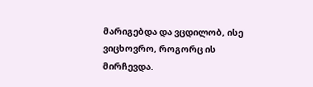მარიგებდა და ვცდილობ, ისე ვიცხოვრო, როგორც ის მირჩევდა.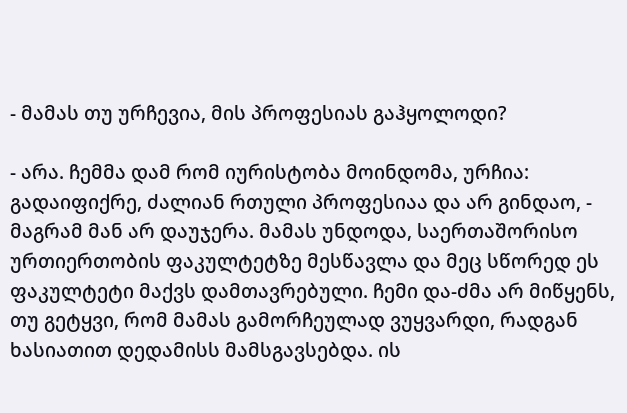- მამას თუ ურჩევია, მის პროფესიას გაჰყოლოდი?

- არა. ჩემმა დამ რომ იურისტობა მოინდომა, ურჩია: გადაიფიქრე, ძალიან რთული პროფესიაა და არ გინდაო, - მაგრამ მან არ დაუჯერა. მამას უნდოდა, საერთაშორისო ურთიერთობის ფაკულტეტზე მესწავლა და მეც სწორედ ეს ფაკულტეტი მაქვს დამთავრებული. ჩემი და-ძმა არ მიწყენს, თუ გეტყვი, რომ მამას გამორჩეულად ვუყვარდი, რადგან ხასიათით დედამისს მამსგავსებდა. ის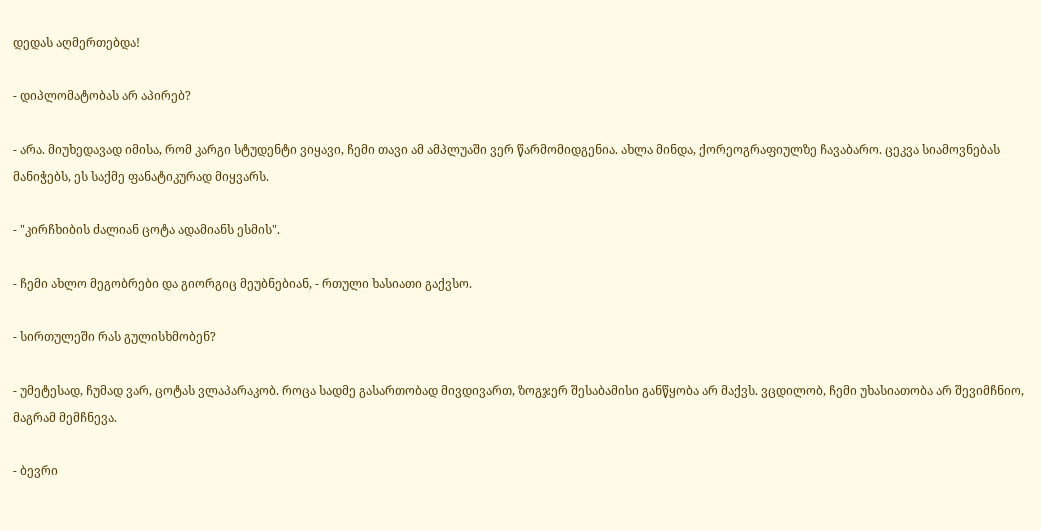დედას აღმერთებდა!

- დიპლომატობას არ აპირებ?

- არა. მიუხედავად იმისა, რომ კარგი სტუდენტი ვიყავი, ჩემი თავი ამ ამპლუაში ვერ წარმომიდგენია. ახლა მინდა, ქორეოგრაფიულზე ჩავაბარო. ცეკვა სიამოვნებას მანიჭებს, ეს საქმე ფანატიკურად მიყვარს.

- "კირჩხიბის ძალიან ცოტა ადამიანს ესმის".

- ჩემი ახლო მეგობრები და გიორგიც მეუბნებიან, - რთული ხასიათი გაქვსო.

- სირთულეში რას გულისხმობენ?

- უმეტესად, ჩუმად ვარ, ცოტას ვლაპარაკობ. როცა სადმე გასართობად მივდივართ, ზოგჯერ შესაბამისი განწყობა არ მაქვს. ვცდილობ, ჩემი უხასიათობა არ შევიმჩნიო, მაგრამ მემჩნევა.

- ბევრი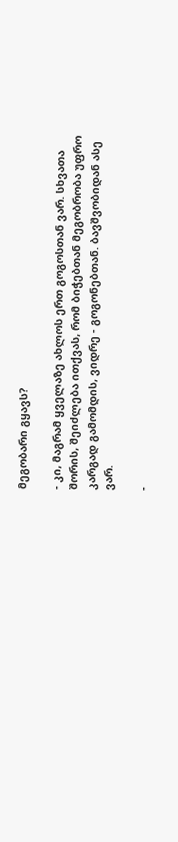მეგობარი გყავს?

- კი, მაგრამ ყველაზე ახლოს ერთ გოგოსთან ვარ. სხვათა შორის, შეიძლება ითქვას, რომ ბიჭებთან მეგობრობა უფრო კარგად გამომდის, ვიდრე - გოგონებთან. ბავშვობიდან ასე ვარ.

-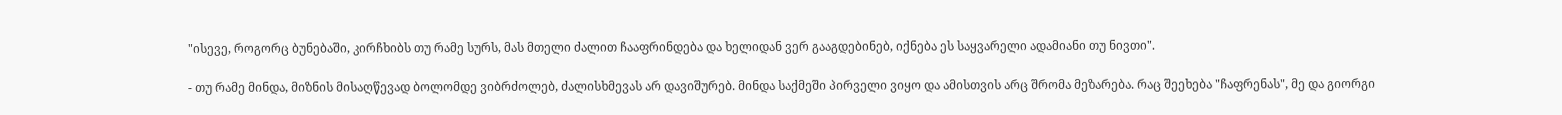"ისევე, როგორც ბუნებაში, კირჩხიბს თუ რამე სურს, მას მთელი ძალით ჩააფრინდება და ხელიდან ვერ გააგდებინებ, იქნება ეს საყვარელი ადამიანი თუ ნივთი".

- თუ რამე მინდა, მიზნის მისაღწევად ბოლომდე ვიბრძოლებ, ძალისხმევას არ დავიშურებ. მინდა საქმეში პირველი ვიყო და ამისთვის არც შრომა მეზარება. რაც შეეხება "ჩაფრენას", მე და გიორგი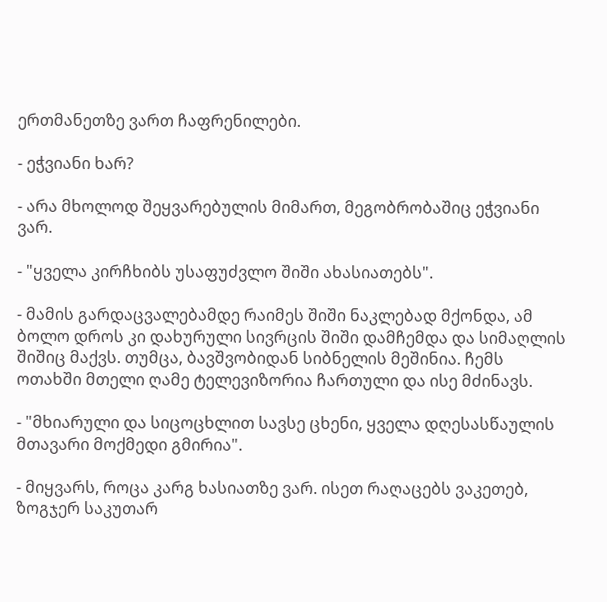ერთმანეთზე ვართ ჩაფრენილები.

- ეჭვიანი ხარ?

- არა მხოლოდ შეყვარებულის მიმართ, მეგობრობაშიც ეჭვიანი ვარ.

- "ყველა კირჩხიბს უსაფუძვლო შიში ახასიათებს".

- მამის გარდაცვალებამდე რაიმეს შიში ნაკლებად მქონდა, ამ ბოლო დროს კი დახურული სივრცის შიში დამჩემდა და სიმაღლის შიშიც მაქვს. თუმცა, ბავშვობიდან სიბნელის მეშინია. ჩემს ოთახში მთელი ღამე ტელევიზორია ჩართული და ისე მძინავს.

- "მხიარული და სიცოცხლით სავსე ცხენი, ყველა დღესასწაულის მთავარი მოქმედი გმირია".

- მიყვარს, როცა კარგ ხასიათზე ვარ. ისეთ რაღაცებს ვაკეთებ, ზოგჯერ საკუთარ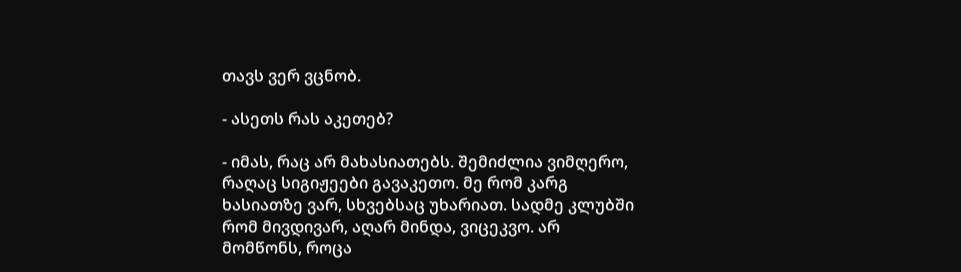თავს ვერ ვცნობ.

- ასეთს რას აკეთებ?

- იმას, რაც არ მახასიათებს. შემიძლია ვიმღერო, რაღაც სიგიჟეები გავაკეთო. მე რომ კარგ ხასიათზე ვარ, სხვებსაც უხარიათ. სადმე კლუბში რომ მივდივარ, აღარ მინდა, ვიცეკვო. არ მომწონს, როცა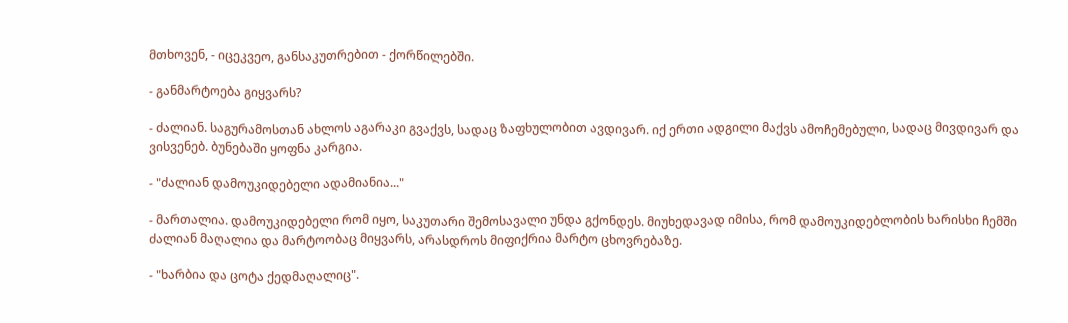მთხოვენ, - იცეკვეო, განსაკუთრებით - ქორწილებში.

- განმარტოება გიყვარს?

- ძალიან. საგურამოსთან ახლოს აგარაკი გვაქვს, სადაც ზაფხულობით ავდივარ. იქ ერთი ადგილი მაქვს ამოჩემებული, სადაც მივდივარ და ვისვენებ. ბუნებაში ყოფნა კარგია.

- "ძალიან დამოუკიდებელი ადამიანია..."

- მართალია. დამოუკიდებელი რომ იყო, საკუთარი შემოსავალი უნდა გქონდეს. მიუხედავად იმისა, რომ დამოუკიდებლობის ხარისხი ჩემში ძალიან მაღალია და მარტოობაც მიყვარს, არასდროს მიფიქრია მარტო ცხოვრებაზე.

- "ხარბია და ცოტა ქედმაღალიც".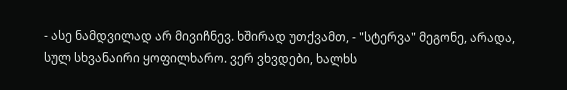- ასე ნამდვილად არ მივიჩნევ. ხშირად უთქვამთ, - "სტერვა" მეგონე, არადა, სულ სხვანაირი ყოფილხარო. ვერ ვხვდები, ხალხს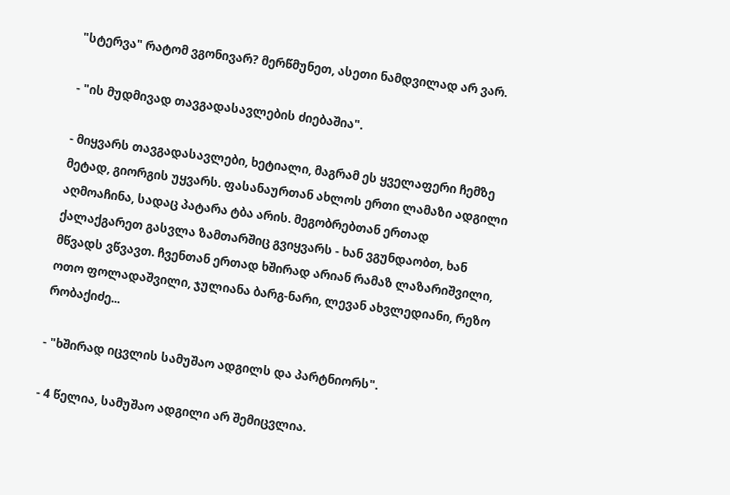"სტერვა" რატომ ვგონივარ? მერწმუნეთ, ასეთი ნამდვილად არ ვარ.

- "ის მუდმივად თავგადასავლების ძიებაშია".

- მიყვარს თავგადასავლები, ხეტიალი, მაგრამ ეს ყველაფერი ჩემზე მეტად, გიორგის უყვარს. ფასანაურთან ახლოს ერთი ლამაზი ადგილი აღმოაჩინა, სადაც პატარა ტბა არის. მეგობრებთან ერთად ქალაქგარეთ გასვლა ზამთარშიც გვიყვარს - ხან ვგუნდაობთ, ხან მწვადს ვწვავთ. ჩვენთან ერთად ხშირად არიან რამაზ ლაზარიშვილი, ოთო ფოლადაშვილი, ჯულიანა ბარგ-ნარი, ლევან ახვლედიანი, რეზო რობაქიძე...

- "ხშირად იცვლის სამუშაო ადგილს და პარტნიორს".

- 4 წელია, სამუშაო ადგილი არ შემიცვლია.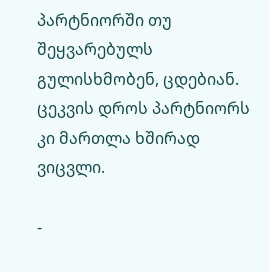პარტნიორში თუ შეყვარებულს გულისხმობენ, ცდებიან. ცეკვის დროს პარტნიორს კი მართლა ხშირად ვიცვლი.

-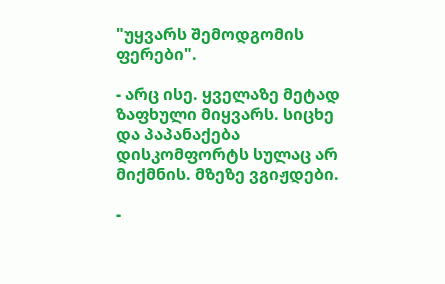"უყვარს შემოდგომის ფერები".

- არც ისე. ყველაზე მეტად ზაფხული მიყვარს. სიცხე და პაპანაქება დისკომფორტს სულაც არ მიქმნის. მზეზე ვგიჟდები.

-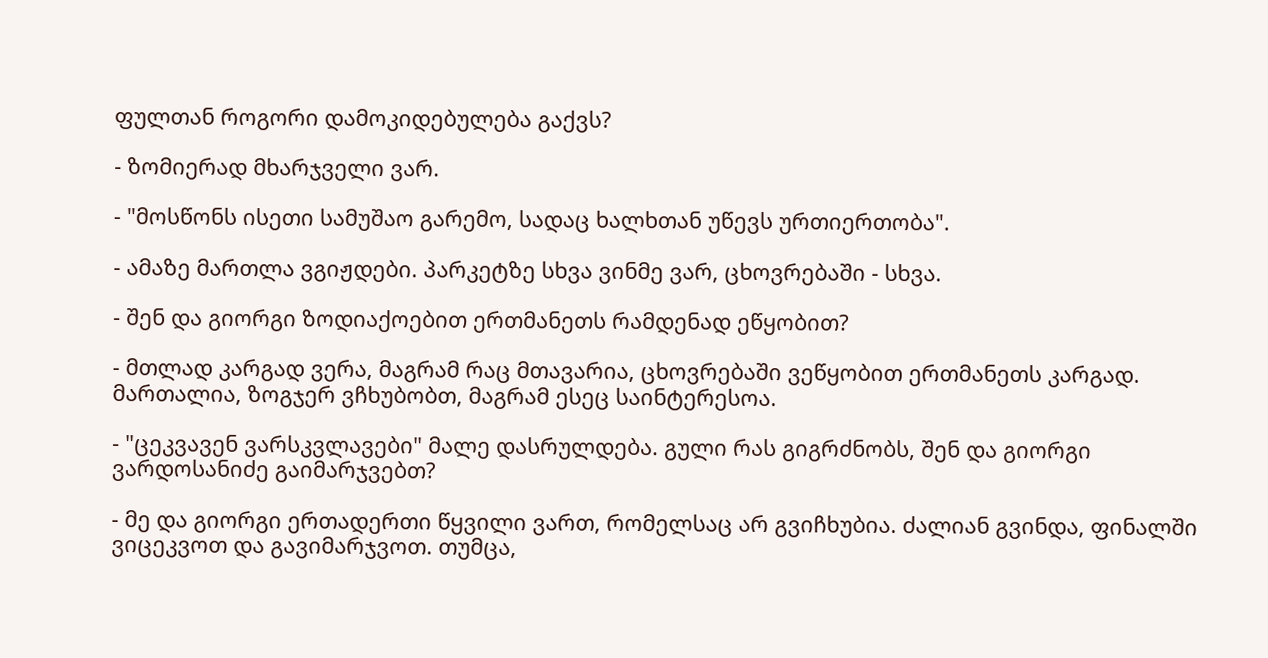ფულთან როგორი დამოკიდებულება გაქვს?

- ზომიერად მხარჯველი ვარ.

- "მოსწონს ისეთი სამუშაო გარემო, სადაც ხალხთან უწევს ურთიერთობა".

- ამაზე მართლა ვგიჟდები. პარკეტზე სხვა ვინმე ვარ, ცხოვრებაში - სხვა.

- შენ და გიორგი ზოდიაქოებით ერთმანეთს რამდენად ეწყობით?

- მთლად კარგად ვერა, მაგრამ რაც მთავარია, ცხოვრებაში ვეწყობით ერთმანეთს კარგად. მართალია, ზოგჯერ ვჩხუბობთ, მაგრამ ესეც საინტერესოა.

- "ცეკვავენ ვარსკვლავები" მალე დასრულდება. გული რას გიგრძნობს, შენ და გიორგი ვარდოსანიძე გაიმარჯვებთ?

- მე და გიორგი ერთადერთი წყვილი ვართ, რომელსაც არ გვიჩხუბია. ძალიან გვინდა, ფინალში ვიცეკვოთ და გავიმარჯვოთ. თუმცა,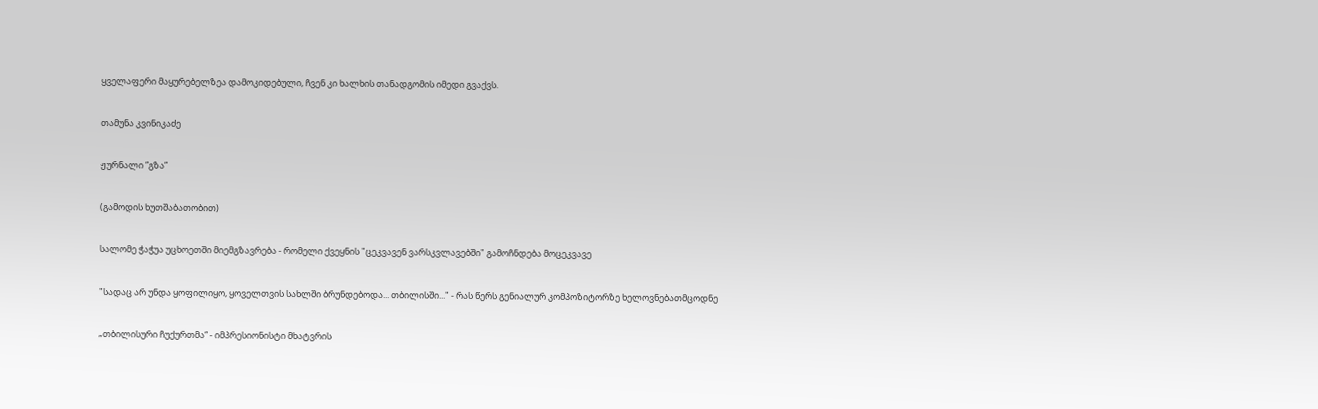ყველაფერი მაყურებელზეა დამოკიდებული, ჩვენ კი ხალხის თანადგომის იმედი გვაქვს.

თამუნა კვინიკაძე

ჟურნალი ”გზა”

(გამოდის ხუთშაბათობით)

სალომე ჭაჭუა უცხოეთში მიემგზავრება - რომელი ქვეყნის "ცეკვავენ ვარსკვლავებში" გამოჩნდება მოცეკვავე

"სადაც არ უნდა ყოფილიყო, ყოველთვის სახლში ბრუნდებოდა... თბილისში..." - რას წერს გენიალურ კომპოზიტორზე ხელოვნებათმცოდნე

„თბილისური ჩუქურთმა“ - იმპრესიონისტი მხატვრის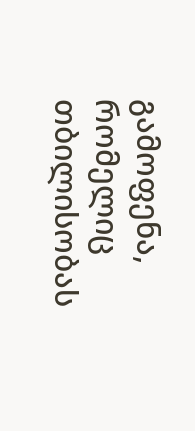გამოფენა, რომელიც თბილისობას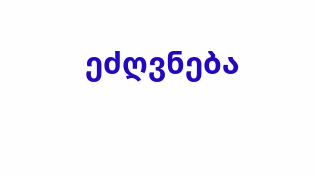ეძღვნება